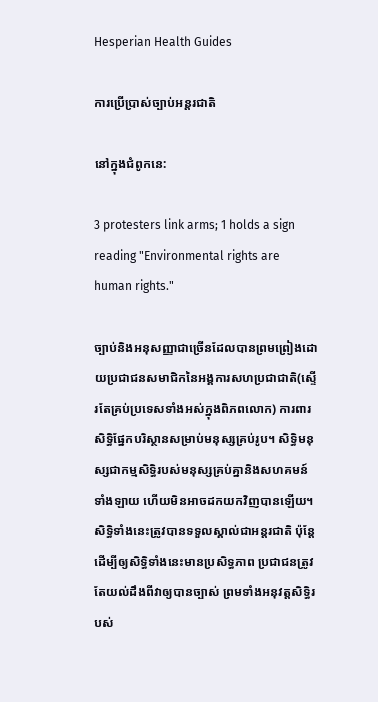Hesperian Health Guides

ការប្រើប្រាស់ច្បាប់អន្តរជាតិ

នៅក្នុងជំពូកនេ:

3 protesters link arms; 1 holds a sign reading "Environmental rights are human rights."

ច្បាប់និងអនុសញ្ញាជាច្រើនដែលបានព្រមព្រៀងដោយប្រជាជនសមាជិកនៃអង្គការសហប្រជាជាតិ(ស្ទើរតែគ្រប់ប្រទេសទាំងអស់ក្នុងពិភពលោក) ការពារសិទ្ធិផ្នែកបរិស្ថានសម្រាប់មនុស្សគ្រប់រូប។ សិទ្ធិមនុស្សជាកម្មសិទ្ធិរបស់មនុស្សគ្រប់គ្នានិងសហគមន៍ទាំងឡាយ ហើយមិនអាចដកយកវិញបានឡើយ។ សិទ្ធិទាំងនេះត្រូវបានទទួលស្គាល់ជាអន្តរជាតិ ប៉ុន្តែដើម្បីឲ្យសិទ្ធិទាំងនេះមានប្រសិទ្ធភាព ប្រជាជនត្រូវតែយល់ដឹងពីវាឲ្យបានច្បាស់ ព្រមទាំងអនុវត្តសិទ្ធិរបស់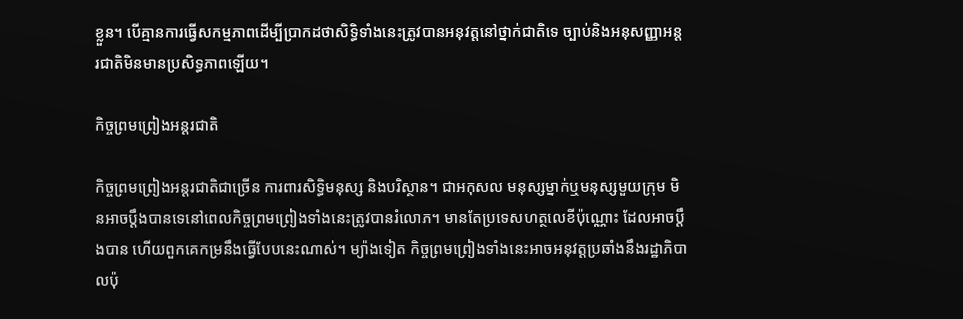ខ្លួន។ បើគ្មានការធ្វើសកម្មភាពដើម្បីប្រាកដថាសិទ្ធិទាំងនេះត្រូវបានអនុវត្តនៅថ្នាក់ជាតិទេ ច្បាប់និងអនុសញ្ញាអន្តរជាតិមិនមានប្រសិទ្ធភាពឡើយ។

កិច្ចព្រមព្រៀងអន្តរជាតិ

កិច្ចព្រមព្រៀងអន្តរជាតិជាច្រើន ការពារសិទ្ធិមនុស្ស និងបរិស្ថាន។ ជាអកុសល មនុស្សម្នាក់ឬមនុស្សមួយក្រុម មិនអាចប្តឹងបានទេនៅពេលកិច្ចព្រមព្រៀងទាំងនេះត្រូវបានរំលោភ។ មានតែប្រទេសហត្ថលេខីប៉ុណ្ណោះ ដែលអាចប្តឹងបាន ហើយពួកគេកម្រនឹងធ្វើបែបនេះណាស់។ ម្យ៉ាងទៀត កិច្ចព្រមព្រៀងទាំងនេះអាចអនុវត្តប្រឆាំងនឹងរដ្ឋាភិបាលប៉ុ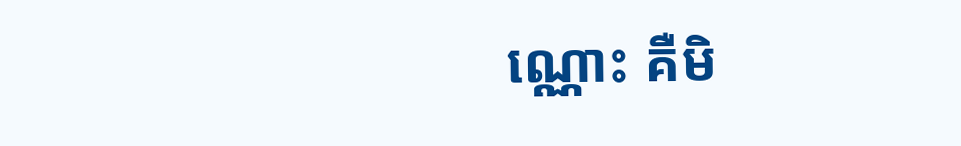ណ្ណោះ គឺមិ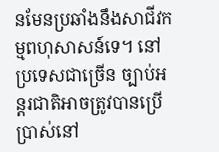នមែនប្រឆាំងនឹងសាជីវកម្មពហុសាសន៍ទេ។ នៅប្រទេសជាច្រើន ច្បាប់អន្តរជាតិអាចត្រូវបានប្រើប្រាស់នៅ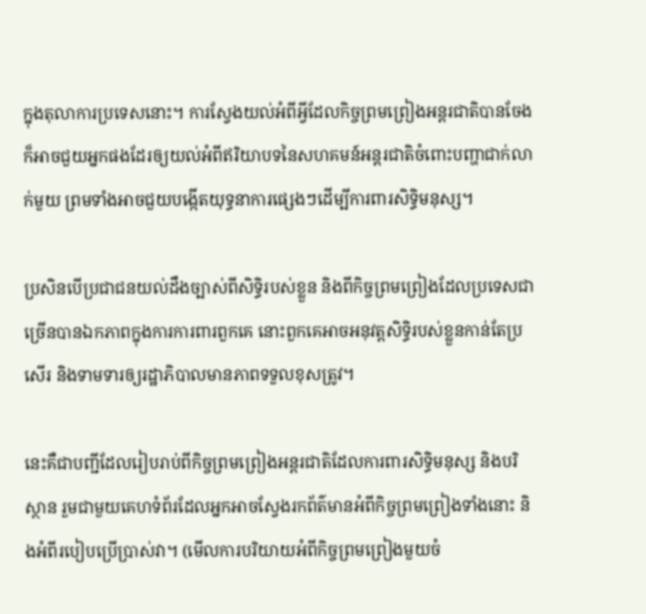ក្នុងតុលាការប្រទេសនោះ។ ការស្វែងយល់អំពីអ្វីដែលកិច្ចព្រមព្រៀងអន្តរជាតិបានចែង ក៏អាចជួយអ្នកផងដែរឲ្យយល់អំពីឥរិយាបទនៃសហគមន៍អន្តរជាតិចំពោះបញ្ហាជាក់លាក់មួយ ព្រមទាំងអាចជួយបង្កើតយុទ្ធនាការផ្សេងៗដើម្បីការពារសិទ្ធិមនុស្ស។

ប្រសិនបើប្រជាជនយល់ដឹងច្បាស់ពីសិទ្ធិរបស់ខ្លួន និងពីកិច្ចព្រមព្រៀងដែលប្រទេសជាច្រើនបានឯកភាពក្នុងការការពារពួកគេ នោះពួកគេអាចអនុវត្តសិទ្ធិរបស់ខ្លួនកាន់តែប្រសើរ និងទាមទារឲ្យរដ្ឋាភិបាលមានភាពទទួលខុសត្រូវ។

នេះគឺជាបញ្ជីដែលរៀបរាប់ពីកិច្ចព្រមព្រៀងអន្តរជាតិដែលការពារសិទ្ធិមនុស្ស និងបរិស្ថាន រួមជាមួយគេហទំព័រដែលអ្នកអាចស្វែងរកព័ត៌មានអំពីកិច្ចព្រមព្រៀងទាំងនោះ និងអំពីរបៀបប្រើប្រាស់វា។ (មើលការបរិយាយអំពីកិច្ចព្រមព្រៀងមួយចំ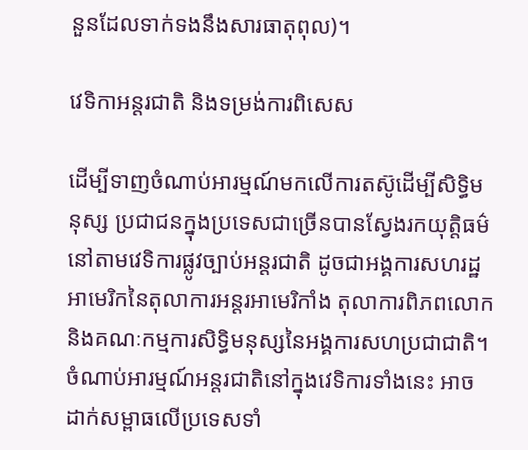នួនដែលទាក់ទងនឹងសារធាតុពុល)។

វេទិកាអន្តរជាតិ និងទម្រង់ការពិសេស

ដើម្បីទាញចំណាប់អារម្មណ៍មកលើការតស៊ូដើម្បីសិទ្ធិមនុស្ស ប្រជាជនក្នុងប្រទេសជាច្រើនបានស្វែងរកយុត្តិធម៌នៅតាមវេទិការផ្លូវច្បាប់អន្តរជាតិ ដូចជាអង្គការសហរដ្ឋអាមេរិកនៃតុលាការអន្តរអាមេរិកាំង តុលាការពិភពលោក និងគណៈកម្មការសិទ្ធិមនុស្សនៃអង្គការសហប្រជាជាតិ។ ចំណាប់អារម្មណ៍អន្តរជាតិនៅក្នុងវេទិការទាំងនេះ អាចដាក់សម្ពាធលើប្រទេសទាំ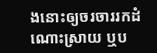ងនោះឲ្យចរចាររកដំណោះស្រាយ ឬប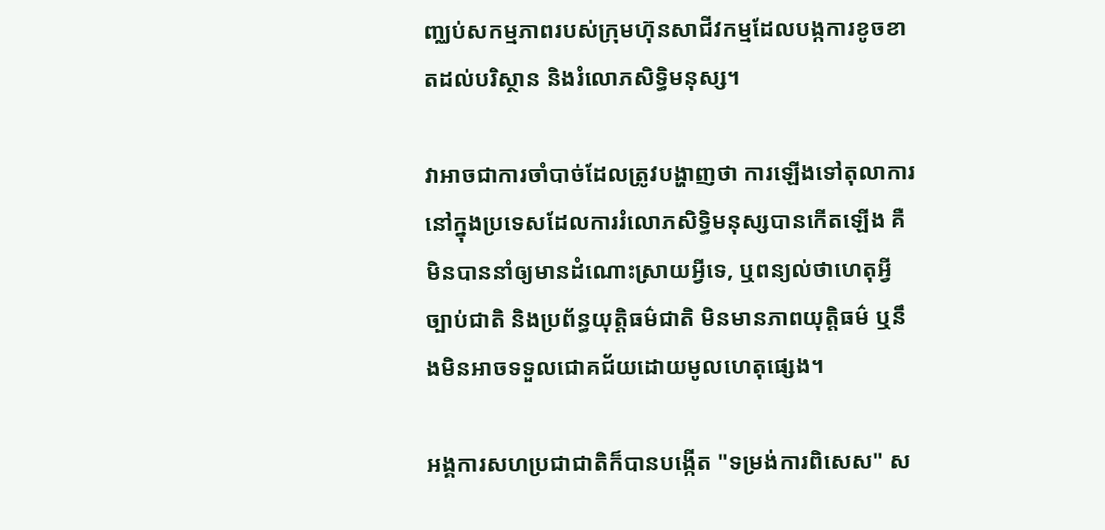ញ្ឈប់សកម្មភាពរបស់ក្រុមហ៊ុនសាជីវកម្មដែលបង្កការខូចខាតដល់បរិស្ថាន និងរំលោភសិទ្ធិមនុស្ស។

វាអាចជាការចាំបាច់ដែលត្រូវបង្ហាញថា ការឡើងទៅតុលាការនៅក្នុងប្រទេសដែលការរំលោភសិទ្ធិមនុស្សបានកើតឡើង គឺមិនបាននាំឲ្យមានដំណោះស្រាយអ្វីទេ, ឬពន្យល់ថាហេតុអ្វីច្បាប់ជាតិ និងប្រព័ន្ធយុត្តិធម៌ជាតិ មិនមានភាពយុត្តិធម៌ ឬនឹងមិនអាចទទួលជោគជ័យដោយមូលហេតុផ្សេង។

អង្គការសហប្រជាជាតិក៏បានបង្កើត "ទម្រង់ការពិសេស" ស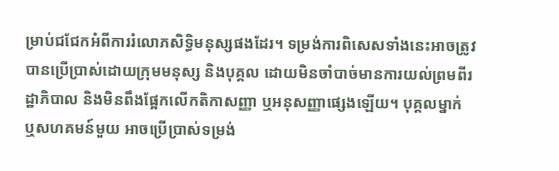ម្រាប់ជជែកអំពីការរំលោភសិទ្ធិមនុស្សផងដែរ។ ទម្រង់ការពិសេសទាំងនេះអាចត្រូវបានប្រើប្រាស់ដោយក្រុមមនុស្ស និងបុគ្គល ដោយមិនចាំបាច់មានការយល់ព្រមពីរដ្ឋាភិបាល និងមិនពឹងផ្អែកលើកតិកាសញ្ញា ឬអនុសញ្ញាផ្សេងឡើយ។ បុគ្គលម្នាក់ ឬសហគមន៍មួយ អាចប្រើប្រាស់ទម្រង់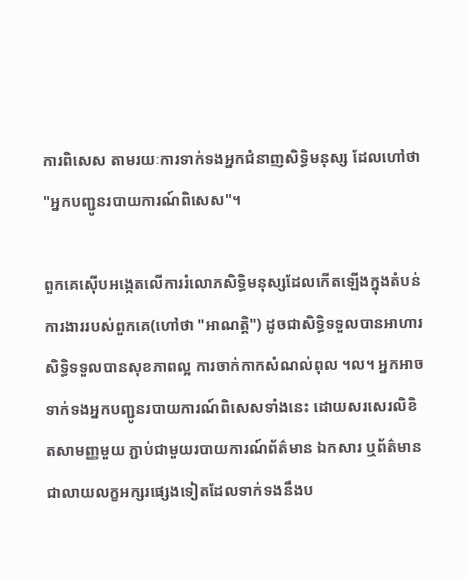ការពិសេស តាមរយៈការទាក់ទងអ្នកជំនាញសិទ្ធិមនុស្ស ដែលហៅថា "អ្នកបញ្ជូនរបាយការណ៍ពិសេស"។

ពួកគេស៊ើបអង្កេតលើការរំលោភសិទ្ធិមនុស្សដែលកើតឡើងក្នុងតំបន់ការងាររបស់ពួកគេ(ហៅថា "អាណត្តិ") ដូចជាសិទ្ធិទទួលបានអាហារ សិទ្ធិទទួលបានសុខភាពល្អ ការចាក់កាកសំណល់ពុល ។ល។ អ្នកអាចទាក់ទងអ្នកបញ្ជូនរបាយការណ៍ពិសេសទាំងនេះ ដោយសរសេរលិខិតសាមញ្ញមួយ ភ្ជាប់ជាមួយរបាយការណ៍ព័ត៌មាន ឯកសារ ឬព័ត៌មានជាលាយលក្ខអក្សរផ្សេងទៀតដែលទាក់ទងនឹងប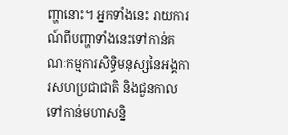ញ្ហានោះ។ អ្នកទាំងនេះ រាយការណ៍ពីបញ្ហាទាំងនេះទៅកាន់គណៈកម្មការសិទ្ធិមនុស្សនៃអង្គការសហប្រជាជាតិ និងជួនកាលទៅកាន់មហាសន្និ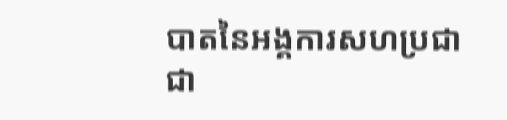បាតនៃអង្គការសហប្រជាជា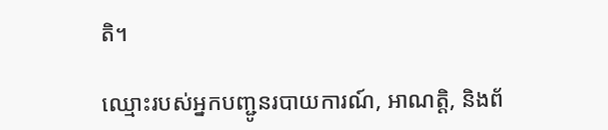តិ។

ឈ្មោះរបស់អ្នកបញ្ជូនរបាយការណ៍, អាណត្តិ, និងព័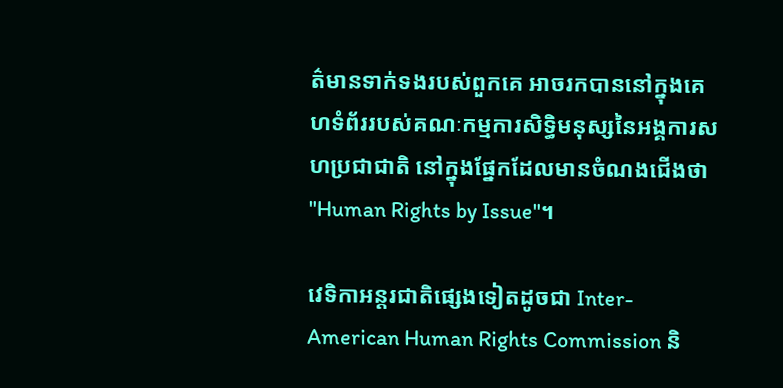ត៌មានទាក់ទងរបស់ពួកគេ អាចរកបាននៅក្នុងគេហទំព័ររបស់គណៈកម្មការសិទ្ធិមនុស្សនៃអង្គការសហប្រជាជាតិ នៅក្នុងផ្នែកដែលមានចំណងជើងថា "Human Rights by Issue"។

វេទិកាអន្តរជាតិផ្សេងទៀតដូចជា Inter-American Human Rights Commission និ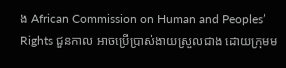ង African Commission on Human and Peoples’ Rights ជួនកាល អាចប្រើប្រាស់ងាយស្រួលជាង ដោយក្រុមម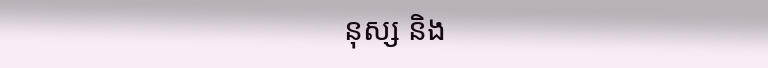នុស្ស និង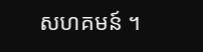សហគមន៍ ។